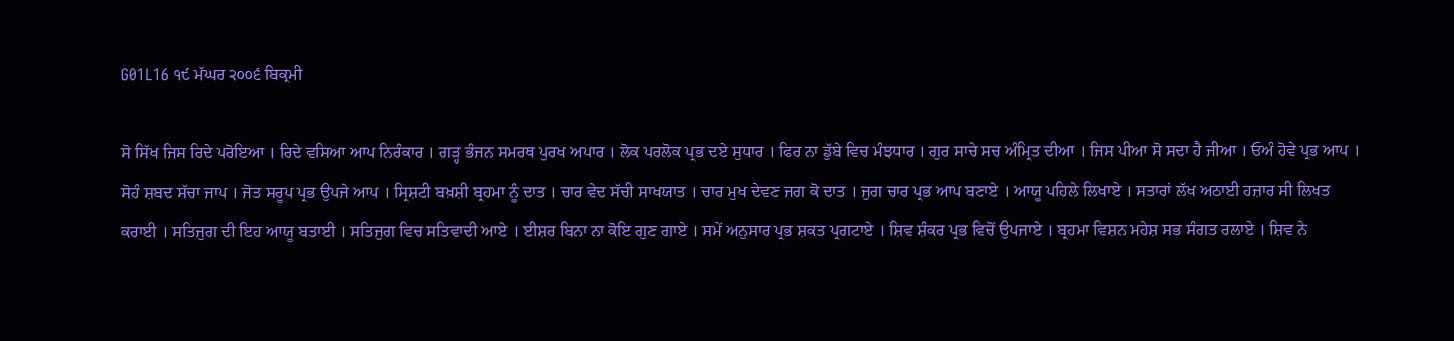G01L16 ੧੯ ਮੱਘਰ ੨੦੦੬ ਬਿਕ੍ਰਮੀ

ਸੋ ਸਿੱਖ ਜਿਸ ਰਿਦੇ ਪਰੋਇਆ । ਰਿਦੇ ਵਸਿਆ ਆਪ ਨਿਰੰਕਾਰ । ਗੜ੍ਹ ਭੰਜਨ ਸਮਰਥ ਪੁਰਖ ਅਪਾਰ । ਲੋਕ ਪਰਲੋਕ ਪ੍ਰਭ ਦਏ ਸੁਧਾਰ । ਫਿਰ ਨਾ ਡੁੱਬੇ ਵਿਚ ਮੰਝਧਾਰ । ਗੁਰ ਸਾਚੇ ਸਚ ਅੰਮ੍ਰਿਤ ਦੀਆ । ਜਿਸ ਪੀਆ ਸੋ ਸਦਾ ਹੈ ਜੀਆ । ਓਅੰ ਹੋਵੇ ਪ੍ਰਭ ਆਪ । ਸੋਹੰ ਸ਼ਬਦ ਸੱਚਾ ਜਾਪ । ਜੋਤ ਸਰੂਪ ਪ੍ਰਭ ਉਪਜੇ ਆਪ । ਸ੍ਰਿਸ਼ਟੀ ਬਖ਼ਸ਼ੀ ਬ੍ਰਹਮਾ ਨੂੰ ਦਾਤ । ਚਾਰ ਵੇਦ ਸੱਚੀ ਸਾਖਯਾਤ । ਚਾਰ ਮੁਖ ਦੇਵਣ ਜਗ ਕੋ ਦਾਤ । ਜੁਗ ਚਾਰ ਪ੍ਰਭ ਆਪ ਬਣਾਏ । ਆਯੂ ਪਹਿਲੇ ਲਿਖਾਏ । ਸਤਾਰਾਂ ਲੱਖ ਅਠਾਈ ਹਜ਼ਾਰ ਸੀ ਲਿਖਤ ਕਰਾਈ । ਸਤਿਜੁਗ ਦੀ ਇਹ ਆਯੂ ਬਤਾਈ । ਸਤਿਜੁਗ ਵਿਚ ਸਤਿਵਾਦੀ ਆਏ । ਈਸ਼ਰ ਬਿਨਾ ਨਾ ਕੋਇ ਗੁਣ ਗਾਏ । ਸਮੇਂ ਅਨੁਸਾਰ ਪ੍ਰਭ ਸ਼ਕਤ ਪ੍ਰਗਟਾਏ । ਸ਼ਿਵ ਸ਼ੰਕਰ ਪ੍ਰਭ ਵਿਚੋਂ ਉਪਜਾਏ । ਬ੍ਰਹਮਾ ਵਿਸ਼ਨ ਮਹੇਸ਼ ਸਭ ਸੰਗਤ ਰਲਾਏ । ਸ਼ਿਵ ਨੇ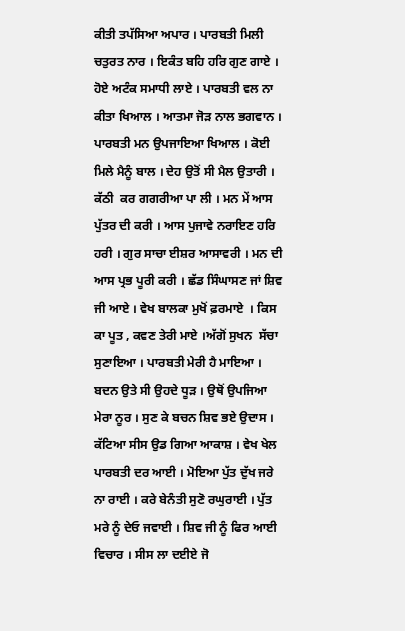ਕੀਤੀ ਤਪੱਸਿਆ ਅਪਾਰ । ਪਾਰਬਤੀ ਮਿਲੀ ਚਤੁਰਤ ਨਾਰ । ਇਕੰਤ ਬਹਿ ਹਰਿ ਗੁਣ ਗਾਏ । ਹੋਏ ਅਟੰਕ ਸਮਾਧੀ ਲਾਏ । ਪਾਰਬਤੀ ਵਲ ਨਾ ਕੀਤਾ ਖਿਆਲ । ਆਤਮਾ ਜੋੜ ਨਾਲ ਭਗਵਾਨ । ਪਾਰਬਤੀ ਮਨ ਉਪਜਾਇਆ ਖਿਆਲ । ਕੋਈ ਮਿਲੇ ਮੈਨੂੰ ਬਾਲ । ਦੇਹ ਉਤੋਂ ਸੀ ਮੈਲ ਉਤਾਰੀ । ਕੱਠੀ  ਕਰ ਗਗਰੀਆ ਪਾ ਲੀ । ਮਨ ਮੇਂ ਆਸ ਪੁੱਤਰ ਦੀ ਕਰੀ । ਆਸ ਪੁਜਾਵੇ ਨਰਾਇਣ ਹਰਿ ਹਰੀ । ਗੁਰ ਸਾਚਾ ਈਸ਼ਰ ਆਸਾਵਰੀ । ਮਨ ਦੀ ਆਸ ਪ੍ਰਭ ਪੂਰੀ ਕਰੀ । ਛੱਡ ਸਿੰਘਾਸਣ ਜਾਂ ਸ਼ਿਵ ਜੀ ਆਏ । ਵੇਖ ਬਾਲਕਾ ਮੁਖੋਂ ਫ਼ਰਮਾਏ  । ਕਿਸ ਕਾ ਪੂਤ , ਕਵਣ ਤੇਰੀ ਮਾਏ ।ਅੱਗੋਂ ਸੁਖਨ  ਸੱਚਾ ਸੁਣਾਇਆ । ਪਾਰਬਤੀ ਮੇਰੀ ਹੈ ਮਾਇਆ ।  ਬਦਨ ਉਤੇ ਸੀ ਉਹਦੇ ਧੂੜ । ਉਥੋਂ ਉਪਜਿਆ ਮੇਰਾ ਨੂਰ । ਸੁਣ ਕੇ ਬਚਨ ਸ਼ਿਵ ਭਏ ਉਦਾਸ । ਕੱਟਿਆ ਸੀਸ ਉਡ ਗਿਆ ਆਕਾਸ਼ । ਵੇਖ ਖੇਲ ਪਾਰਬਤੀ ਦਰ ਆਈ । ਮੋਇਆ ਪੁੱਤ ਦੁੱਖ ਜਰੇ ਨਾ ਰਾਈ । ਕਰੇ ਬੇਨੰਤੀ ਸੁਣੋ ਰਘੁਰਾਈ । ਪੁੱਤ ਮਰੇ ਨੂੰ ਦੇਓ ਜਵਾਈ । ਸ਼ਿਵ ਜੀ ਨੂੰ ਫਿਰ ਆਈ ਵਿਚਾਰ । ਸੀਸ ਲਾ ਦਈਏ ਜੋ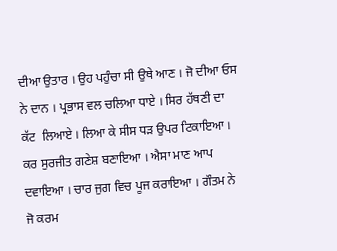ਦੀਆ ਉਤਾਰ । ਉਹ ਪਹੁੰਚਾ ਸੀ ਉਥੇ ਆਣ । ਜੋ ਦੀਆ ਓਸ ਨੇ ਦਾਨ । ਪ੍ਰਭਾਸ ਵਲ ਚਲਿਆ ਧਾਏ । ਸਿਰ ਹੱਥਣੀ ਦਾ ਕੱਟ  ਲਿਆਏ । ਲਿਆ ਕੇ ਸੀਸ ਧੜ ਉਪਰ ਟਿਕਾਇਆ । ਕਰ ਸੁਰਜੀਤ ਗਣੇਸ਼ ਬਣਾਇਆ । ਐਸਾ ਮਾਣ ਆਪ ਦਵਾਇਆ । ਚਾਰ ਜੁਗ ਵਿਚ ਪੂਜ ਕਰਾਇਆ । ਗੌਤਮ ਨੇ ਜੋ ਕਰਮ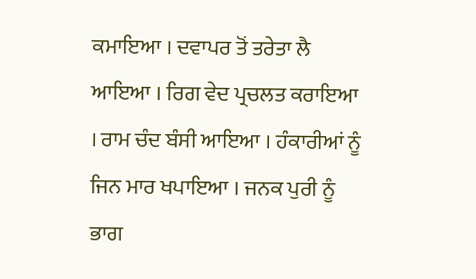ਕਮਾਇਆ । ਦਵਾਪਰ ਤੋਂ ਤਰੇਤਾ ਲੈ ਆਇਆ । ਰਿਗ ਵੇਦ ਪ੍ਰਚਲਤ ਕਰਾਇਆ । ਰਾਮ ਚੰਦ ਬੰਸੀ ਆਇਆ । ਹੰਕਾਰੀਆਂ ਨੂੰ ਜਿਨ ਮਾਰ ਖਪਾਇਆ । ਜਨਕ ਪੁਰੀ ਨੂੰ ਭਾਗ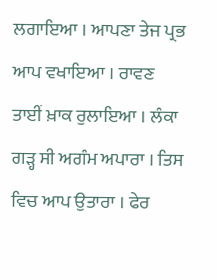ਲਗਾਇਆ । ਆਪਣਾ ਤੇਜ ਪ੍ਰਭ ਆਪ ਵਖਾਇਆ । ਰਾਵਣ ਤਾਈਂ ਖ਼ਾਕ ਰੁਲਾਇਆ । ਲੰਕਾ ਗੜ੍ਹ ਸੀ ਅਗੰਮ ਅਪਾਰਾ । ਤਿਸ ਵਿਚ ਆਪ ਉਤਾਰਾ । ਫੇਰ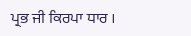ਪ੍ਰਭ ਜੀ ਕਿਰਪਾ ਧਾਰ ।